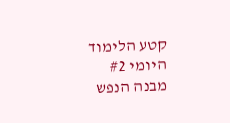קטע הלימוד היומי #2
מבנה הנפש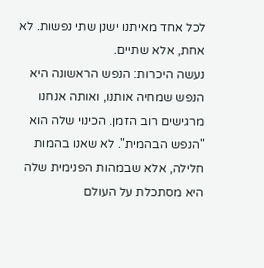לכל אחד מאיתנו ישנן שתי נפשות. לא אחת, אלא שתיים.
נעשה היכרות: הנפש הראשונה היא הנפש שמחיה אותנו, ואותה אנחנו מרגישים רוב הזמן. הכינוי שלה הוא "הנפש הבהמית". לא שאנו בהמות חלילה, אלא שבמהות הפנימית שלה היא מסתכלת על העולם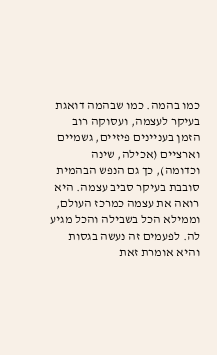כמו בהמה. כמו שבהמה דואגת בעיקר לעצמה, ועסוקה רוב הזמן בעניינים פיזיים, גשמיים וארציים (אכילה, שינה וכדומה), כך גם הנפש הבהמית סובבת בעיקר סביב עצמה. היא רואה את עצמה כמרכז העולם, וממילא הכל בשבילה והכל מגיע לה. לפעמים זה נעשה בגסות והיא אומרת זאת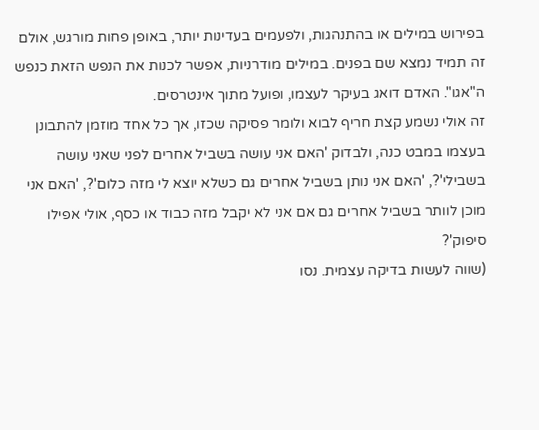בפירוש במילים או בהתנהגות, ולפעמים בעדינות יותר, באופן פחות מורגש, אולם זה תמיד נמצא שם בפנים. במילים מודרניות, אפשר לכנות את הנפש הזאת כנפש ה"אגו". האדם דואג בעיקר לעצמו, ופועל מתוך אינטרסים.
זה אולי נשמע קצת חריף לבוא ולומר פסיקה שכזו, אך כל אחד מוזמן להתבונן בעצמו במבט כנה, ולבדוק 'האם אני עושה בשביל אחרים לפני שאני עושה בשבילי'?, 'האם אני נותן בשביל אחרים גם כשלא יוצא לי מזה כלום'?, 'האם אני מוכן לוותר בשביל אחרים גם אם אני לא יקבל מזה כבוד או כסף, אולי אפילו סיפוק'?
(שווה לעשות בדיקה עצמית. נסו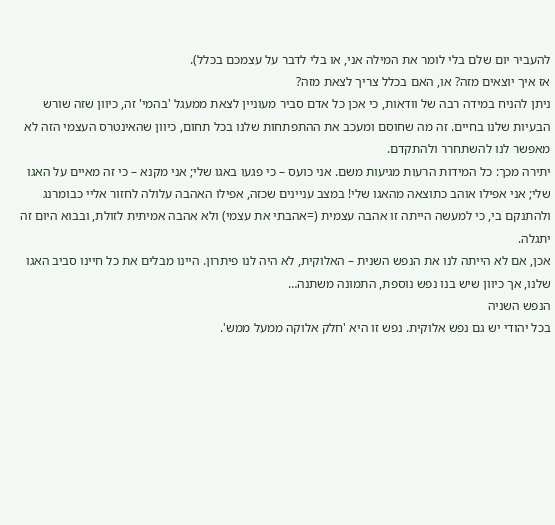להעביר יום שלם בלי לומר את המילה אני, או בלי לדבר על עצמכם בכלל).
אז איך יוצאים מזה? או, האם בכלל צריך לצאת מזה?
ניתן להניח במידה רבה של וודאות, כי אכן כל אדם סביר מעוניין לצאת ממעגל 'בהמי' זה, כיוון שזה שורש הבעיות שלנו בחיים. זה מה שחוסם ומעכב את ההתפתחות שלנו בכל תחום, כיוון שהאינטרס העצמי הזה לא מאפשר לנו להשתחרר ולהתקדם.
יתירה מכך: כל המידות הרעות מגיעות משם. אני כועס – כי פגעו באגו שלי; אני מקנא – כי זה מאיים על האגו שלי; אני אפילו אוהב כתוצאה מהאגו שלי! במצב עניינים שכזה, אפילו האהבה עלולה לחזור אליי כבומרנג ולהתנקם בי, כי למעשה הייתה זו אהבה עצמית (=אהבתי את עצמי) ולא אהבה אמיתית לזולת, ובבוא היום זה יתגלה.
אכן, אם לא הייתה לנו את הנפש השנית – האלוקית, לא היה לנו פיתרון. היינו מבלים את כל חיינו סביב האגו שלנו, אך כיוון שיש בנו נפש נוספת, התמונה משתנה…
הנפש השניה
בכל יהודי יש גם נפש אלוקית. נפש זו היא 'חלק אלוקה ממעל ממש'.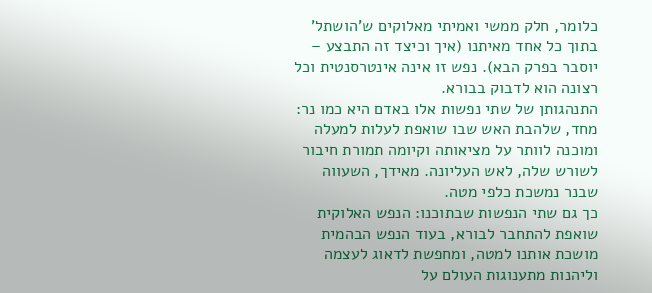כלומר, חלק ממשי ואמיתי מאלוקים ש'הושתל' בתוך כל אחד מאיתנו (איך וכיצד זה התבצע – יוסבר בפרק הבא). נפש זו אינה אינטרסנטית וכל רצונה הוא לדבוק בבורא.
התנהגותן של שתי נפשות אלו באדם היא כמו נר: מחד, שלהבת האש שבו שואפת לעלות למעלה ומוכנה לוותר על מציאותה וקיומה תמורת חיבור לשורש שלה, לאש העליונה. מאידך, השעווה שבנר נמשכת כלפי מטה.
כך גם שתי הנפשות שבתוכנו: הנפש האלוקית שואפת להתחבר לבורא, בעוד הנפש הבהמית מושכת אותנו למטה, ומחפשת לדאוג לעצמה וליהנות מתענוגות העולם על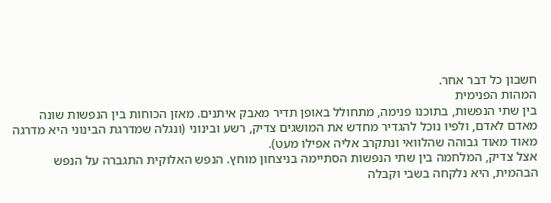חשבון כל דבר אחר.
המהות הפנימית
בין שתי הנפשות, בתוכנו פנימה, מתחולל באופן תדיר מאבק איתנים. מאזן הכוחות בין הנפשות שונה מאדם לאדם, ולפיו נוכל להגדיר מחדש את המושגים צדיק, רשע ובינוני (ונגלה שמדרגת הבינוני היא מדרגה מאוד מאוד גבוהה שהלוואי ונתקרב אליה אפילו מעט).
אצל צדיק, המלחמה בין שתי הנפשות הסתיימה בניצחון מוחץ. הנפש האלוקית התגברה על הנפש הבהמית, היא נלקחה בשבי וקבלה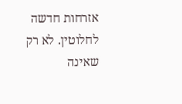אזרחות חדשה לחלוטין. לא רק שאינה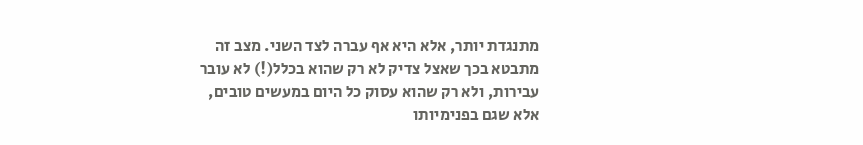מתנגדת יותר, אלא היא אף עברה לצד השני. מצב זה מתבטא בכך שאצל צדיק לא רק שהוא בכלל(!) לא עובר עבירות, ולא רק שהוא עסוק כל היום במעשים טובים, אלא שגם בפנימיותו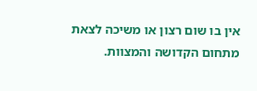אין בו שום רצון או משיכה לצאת מתחום הקדושה והמצוות.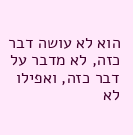הוא לא עושה דבר כזה, לא מדבר על דבר כזה, ואפילו לא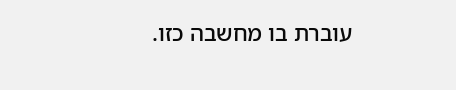עוברת בו מחשבה כזו.